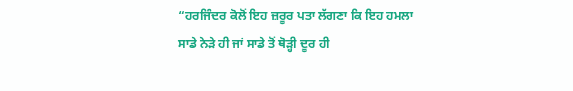“ਹਰਜਿੰਦਰ ਕੋਲੋਂ ਇਹ ਜ਼ਰੂਰ ਪਤਾ ਲੱਗਣਾ ਕਿ ਇਹ ਹਮਲਾ ਸਾਡੇ ਨੇੜੇ ਹੀ ਜਾਂ ਸਾਡੇ ਤੋਂ ਥੋੜ੍ਹੀ ਦੂਰ ਹੀ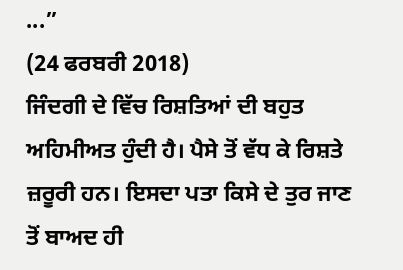...”
(24 ਫਰਬਰੀ 2018)
ਜਿੰਦਗੀ ਦੇ ਵਿੱਚ ਰਿਸ਼ਤਿਆਂ ਦੀ ਬਹੁਤ ਅਹਿਮੀਅਤ ਹੁੰਦੀ ਹੈ। ਪੈਸੇ ਤੋਂ ਵੱਧ ਕੇ ਰਿਸ਼ਤੇ ਜ਼ਰੂਰੀ ਹਨ। ਇਸਦਾ ਪਤਾ ਕਿਸੇ ਦੇ ਤੁਰ ਜਾਣ ਤੋਂ ਬਾਅਦ ਹੀ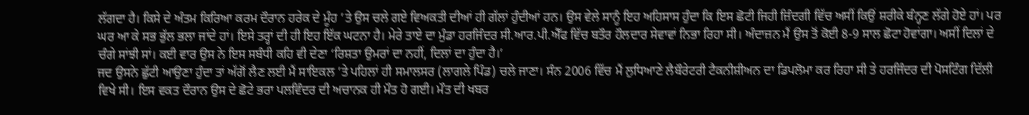ਲੱਗਦਾ ਹੈ। ਕਿਸੇ ਦੇ ਅੰਤਮ ਕਿਰਿਆ ਕਰਮ ਦੌਰਾਨ ਹਰੇਕ ਦੇ ਮੂੰਹ ’ਤੇ ਉਸ ਚਲੇ ਗਏ ਵਿਅਕਤੀ ਦੀਆਂ ਹੀ ਗੱਲਾਂ ਹੁੰਦੀਆਂ ਹਨ। ਉਸ ਵੇਲੇ ਸਾਨੂੰ ਇਹ ਅਹਿਸਾਸ ਹੁੰਦਾ ਕਿ ਇਸ ਛੋਟੀ ਜਿਹੀ ਜ਼ਿੰਦਗੀ ਵਿੱਚ ਅਸੀਂ ਕਿਉਂ ਸ਼ਰੀਕੇ ਬੰਨ੍ਹਣ ਲੱਗੇ ਹੋਏ ਹਾਂ। ਪਰ ਘਰ ਆ ਕੇ ਸਭ ਭੁੱਲ ਭਲਾ ਜਾਂਦੇ ਹਾਂ। ਇਸੇ ਤਰ੍ਹਾਂ ਦੀ ਹੀ ਇਹ ਇੱਕ ਘਟਨਾ ਹੈ। ਮੇਰੇ ਤਾਏ ਦਾ ਮੁੰਡਾ ਹਰਜਿੰਦਰ ਸੀ.ਆਰ.ਪੀ.ਐੱਫ ਵਿੱਚ ਬਤੌਰ ਹੌਲਦਾਰ ਸੇਵਾਵਾਂ ਨਿਭਾ ਰਿਹਾ ਸੀ। ਅੰਦਾਜ਼ਨ ਮੈਂ ਉਸ ਤੋਂ ਕੋਈ 8-9 ਸਾਲ ਛੋਟਾ ਹੋਵਾਂਗਾ। ਅਸੀਂ ਦਿਲਾਂ ਦੇ ਚੰਗੇ ਸਾਂਝੀ ਸਾਂ। ਕਈ ਵਾਰ ਉਸ ਨੇ ਇਸ ਸਬੰਧੀ ਕਹਿ ਵੀ ਦੇਣਾ ‘ਰਿਸ਼ਤਾ ਉਮਰਾਂ ਦਾ ਨਹੀਂ, ਦਿਲਾਂ ਦਾ ਹੁੰਦਾ ਹੈ।’
ਜਦ ਉਸਨੇ ਛੁੱਟੀ ਆਉਣਾ ਹੁੰਦਾ ਤਾਂ ਅੱਗੋਂ ਲੈਣ ਲਈ ਮੈਂ ਸਾਇਕਲ ’ਤੇ ਪਹਿਲਾਂ ਹੀ ਸਮਾਲਸਰ (ਲਾਗਲੇ ਪਿੰਡ) ਚਲੇ ਜਾਣਾ। ਸੰਨ 2006 ਵਿੱਚ ਮੈਂ ਲੁਧਿਆਣੇ ਲੈਬੌਰੇਟਰੀ ਟੈਕਨੀਸ਼ੀਅਨ ਦਾ ਡਿਪਲੋਮਾ ਕਰ ਰਿਹਾ ਸੀ ਤੇ ਹਰਜਿੰਦਰ ਦੀ ਪੋਸਟਿੰਗ ਦਿੱਲੀ ਵਿਖੇ ਸੀ। ਇਸ ਵਕਤ ਦੌਰਾਨ ਉਸ ਦੇ ਛੋਟੇ ਭਰਾ ਪਲਵਿੰਦਰ ਦੀ ਅਚਾਨਕ ਹੀ ਮੌਤ ਹੋ ਗਈ। ਮੌਤ ਦੀ ਖਬਰ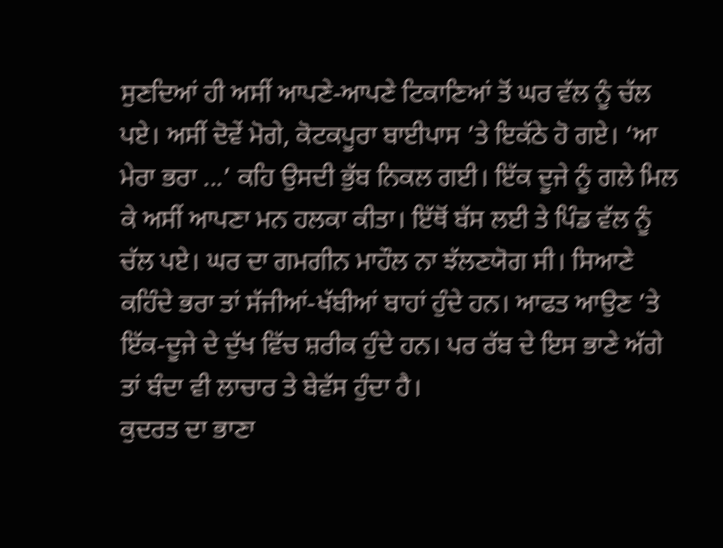ਸੁਣਦਿਆਂ ਹੀ ਅਸੀਂ ਆਪਣੇ-ਆਪਣੇ ਟਿਕਾਣਿਆਂ ਤੋਂ ਘਰ ਵੱਲ ਨੂੰ ਚੱਲ ਪਏ। ਅਸੀਂ ਦੋਵੇਂ ਮੋਗੇ, ਕੋਟਕਪੂਰਾ ਬਾਈਪਾਸ ’ਤੇ ਇਕੱਠੇ ਹੋ ਗਏ। ‘ਆ ਮੇਰਾ ਭਰਾ ...’ ਕਹਿ ਉਸਦੀ ਭੁੱਬ ਨਿਕਲ ਗਈ। ਇੱਕ ਦੂਜੇ ਨੂੰ ਗਲੇ ਮਿਲ ਕੇ ਅਸੀਂ ਆਪਣਾ ਮਨ ਹਲਕਾ ਕੀਤਾ। ਇੱਥੋਂ ਬੱਸ ਲਈ ਤੇ ਪਿੰਡ ਵੱਲ ਨੂੰ ਚੱਲ ਪਏ। ਘਰ ਦਾ ਗਮਗੀਨ ਮਾਹੌਲ ਨਾ ਝੱਲਣਯੋਗ ਸੀ। ਸਿਆਣੇ ਕਹਿੰਦੇ ਭਰਾ ਤਾਂ ਸੱਜੀਆਂ-ਖੱਬੀਆਂ ਬਾਹਾਂ ਹੁੰਦੇ ਹਨ। ਆਫਤ ਆਉਣ ’ਤੇ ਇੱਕ-ਦੂਜੇ ਦੇ ਦੁੱਖ ਵਿੱਚ ਸ਼ਰੀਕ ਹੁੰਦੇ ਹਨ। ਪਰ ਰੱਬ ਦੇ ਇਸ ਭਾਣੇ ਅੱਗੇ ਤਾਂ ਬੰਦਾ ਵੀ ਲਾਚਾਰ ਤੇ ਬੇਵੱਸ ਹੁੰਦਾ ਹੈ।
ਕੁਦਰਤ ਦਾ ਭਾਣਾ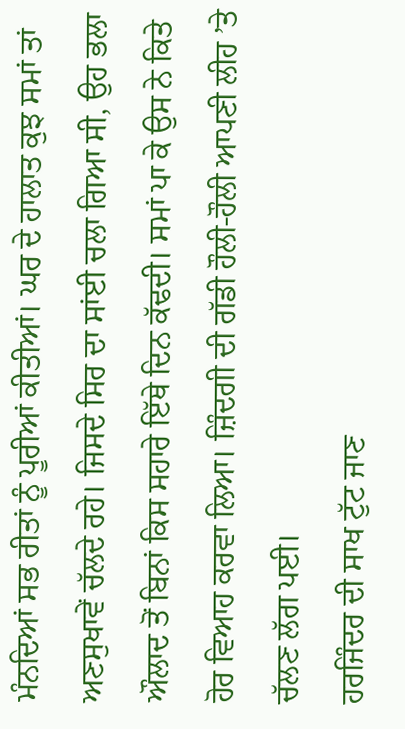ਮੰਨਦਿਆਂ ਸਭ ਰੀਤਾਂ ਨੂੰ ਪੂਰੀਆਂ ਕੀਤੀਆਂ। ਘਰ ਦੇ ਹਾਲਾਤ ਕੁਝ ਸਮਾਂ ਤਾਂ ਅਣਸੁਖਾਵੇਂ ਚੱਲਦੇ ਰਹੇ। ਜਿਸਦੇ ਸਿਰ ਦਾ ਸਾਂਈ ਚਲਾ ਗਿਆ ਸੀ, ਉਹ ਭਲਾ ਔਲਾਦ ਤੋਂ ਬਿਨਾਂ ਕਿਸ ਸਹਾਰੇ ਇੱਥੇ ਦਿਨ ਕੱਢਦੀ। ਸਮਾਂ ਪਾ ਕੇ ਉਸ ਨੇ ਕਿਤੇ ਹੋਰ ਵਿਆਹ ਕਰਵਾ ਲਿਆ। ਜ਼ਿੰਦਗੀ ਦੀ ਗੱਡੀ ਹੌਲੀ-ਹੌਲੀ ਆਪਣੀ ਲੀਹ ’ਤੇ ਚੱਲਣ ਲੱਗ ਪਈ।
ਹਰਜਿੰਦਰ ਦੀ ਸਾਖ ਟੁੱਟ ਜਾਣ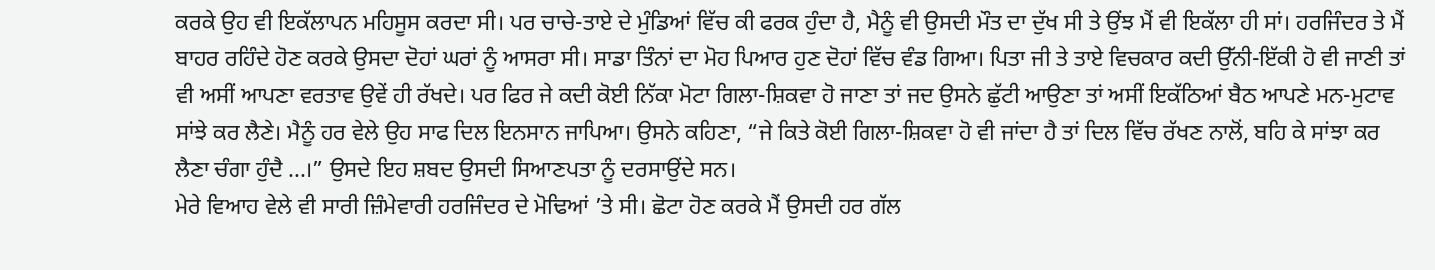ਕਰਕੇ ਉਹ ਵੀ ਇਕੱਲਾਪਨ ਮਹਿਸੂਸ ਕਰਦਾ ਸੀ। ਪਰ ਚਾਚੇ-ਤਾਏ ਦੇ ਮੁੰਡਿਆਂ ਵਿੱਚ ਕੀ ਫਰਕ ਹੁੰਦਾ ਹੈ, ਮੈਨੂੰ ਵੀ ਉਸਦੀ ਮੌਤ ਦਾ ਦੁੱਖ ਸੀ ਤੇ ਉਂਝ ਮੈਂ ਵੀ ਇਕੱਲਾ ਹੀ ਸਾਂ। ਹਰਜਿੰਦਰ ਤੇ ਮੈਂ ਬਾਹਰ ਰਹਿੰਦੇ ਹੋਣ ਕਰਕੇ ਉਸਦਾ ਦੋਹਾਂ ਘਰਾਂ ਨੂੰ ਆਸਰਾ ਸੀ। ਸਾਡਾ ਤਿੰਨਾਂ ਦਾ ਮੋਹ ਪਿਆਰ ਹੁਣ ਦੋਹਾਂ ਵਿੱਚ ਵੰਡ ਗਿਆ। ਪਿਤਾ ਜੀ ਤੇ ਤਾਏ ਵਿਚਕਾਰ ਕਦੀ ਉੱਨੀ-ਇੱਕੀ ਹੋ ਵੀ ਜਾਣੀ ਤਾਂ ਵੀ ਅਸੀਂ ਆਪਣਾ ਵਰਤਾਵ ਉਵੇਂ ਹੀ ਰੱਖਦੇ। ਪਰ ਫਿਰ ਜੇ ਕਦੀ ਕੋਈ ਨਿੱਕਾ ਮੋਟਾ ਗਿਲਾ-ਸ਼ਿਕਵਾ ਹੋ ਜਾਣਾ ਤਾਂ ਜਦ ਉਸਨੇ ਛੁੱਟੀ ਆਉਣਾ ਤਾਂ ਅਸੀਂ ਇਕੱਠਿਆਂ ਬੈਠ ਆਪਣੇ ਮਨ-ਮੁਟਾਵ ਸਾਂਝੇ ਕਰ ਲੈਣੇ। ਮੈਨੂੰ ਹਰ ਵੇਲੇ ਉਹ ਸਾਫ ਦਿਲ ਇਨਸਾਨ ਜਾਪਿਆ। ਉਸਨੇ ਕਹਿਣਾ, “ਜੇ ਕਿਤੇ ਕੋਈ ਗਿਲਾ-ਸ਼ਿਕਵਾ ਹੋ ਵੀ ਜਾਂਦਾ ਹੈ ਤਾਂ ਦਿਲ ਵਿੱਚ ਰੱਖਣ ਨਾਲੋਂ, ਬਹਿ ਕੇ ਸਾਂਝਾ ਕਰ ਲੈਣਾ ਚੰਗਾ ਹੁੰਦੈ ...।” ਉਸਦੇ ਇਹ ਸ਼ਬਦ ਉਸਦੀ ਸਿਆਣਪਤਾ ਨੂੰ ਦਰਸਾਉਂਦੇ ਸਨ।
ਮੇਰੇ ਵਿਆਹ ਵੇਲੇ ਵੀ ਸਾਰੀ ਜ਼ਿੰਮੇਵਾਰੀ ਹਰਜਿੰਦਰ ਦੇ ਮੋਢਿਆਂ ’ਤੇ ਸੀ। ਛੋਟਾ ਹੋਣ ਕਰਕੇ ਮੈਂ ਉਸਦੀ ਹਰ ਗੱਲ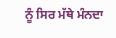ਨੂੰ ਸਿਰ ਮੱਥੇ ਮੰਨਦਾ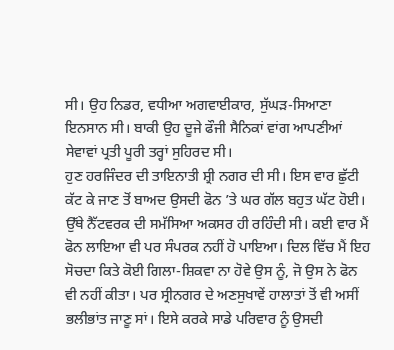ਸੀ। ਉਹ ਨਿਡਰ, ਵਧੀਆ ਅਗਵਾਈਕਾਰ, ਸੁੱਘੜ-ਸਿਆਣਾ ਇਨਸਾਨ ਸੀ। ਬਾਕੀ ਉਹ ਦੂਜੇ ਫੌਜੀ ਸੈਨਿਕਾਂ ਵਾਂਗ ਆਪਣੀਆਂ ਸੇਵਾਵਾਂ ਪ੍ਰਤੀ ਪੂਰੀ ਤਰ੍ਹਾਂ ਸੁਹਿਰਦ ਸੀ।
ਹੁਣ ਹਰਜਿੰਦਰ ਦੀ ਤਾਇਨਾਤੀ ਸ਼੍ਰੀ ਨਗਰ ਦੀ ਸੀ। ਇਸ ਵਾਰ ਛੁੱਟੀ ਕੱਟ ਕੇ ਜਾਣ ਤੋਂ ਬਾਅਦ ਉਸਦੀ ਫੋਨ ’ਤੇ ਘਰ ਗੱਲ ਬਹੁਤ ਘੱਟ ਹੋਈ। ਉੱਥੇ ਨੈੱਟਵਰਕ ਦੀ ਸਮੱਸਿਆ ਅਕਸਰ ਹੀ ਰਹਿੰਦੀ ਸੀ। ਕਈ ਵਾਰ ਮੈਂ ਫੋਨ ਲਾਇਆ ਵੀ ਪਰ ਸੰਪਰਕ ਨਹੀਂ ਹੋ ਪਾਇਆ। ਦਿਲ ਵਿੱਚ ਮੈਂ ਇਹ ਸੋਚਦਾ ਕਿਤੇ ਕੋਈ ਗਿਲਾ-ਸ਼ਿਕਵਾ ਨਾ ਹੋਵੇ ਉਸ ਨੂੰ, ਜੋ ਉਸ ਨੇ ਫੋਨ ਵੀ ਨਹੀਂ ਕੀਤਾ। ਪਰ ਸ੍ਰੀਨਗਰ ਦੇ ਅਣਸੁਖਾਵੇਂ ਹਾਲਾਤਾਂ ਤੋਂ ਵੀ ਅਸੀਂ ਭਲੀਭਾਂਤ ਜਾਣੂ ਸਾਂ। ਇਸੇ ਕਰਕੇ ਸਾਡੇ ਪਰਿਵਾਰ ਨੂੰ ਉਸਦੀ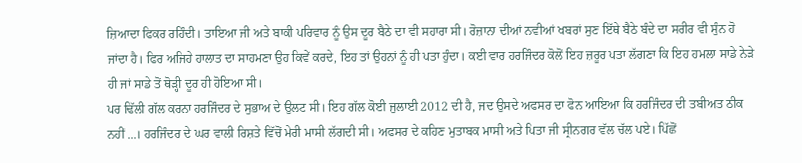ਜ਼ਿਆਦਾ ਫਿਕਰ ਰਹਿੰਦੀ। ਤਾਇਆ ਜੀ ਅਤੇ ਬਾਕੀ ਪਰਿਵਾਰ ਨੂੰ ਉਸ ਦੂਰ ਬੈਠੇ ਦਾ ਵੀ ਸਹਾਰਾ ਸੀ। ਰੋਜ਼ਾਨਾ ਦੀਆਂ ਨਵੀਆਂ ਖਬਰਾਂ ਸੁਣ ਇੱਥੇ ਬੈਠੇ ਬੰਦੇ ਦਾ ਸਰੀਰ ਵੀ ਸੁੰਨ ਹੋ ਜਾਂਦਾ ਹੈ। ਫਿਰ ਅਜਿਹੇ ਹਾਲਾਤ ਦਾ ਸਾਹਮਣਾ ਉਹ ਕਿਵੇਂ ਕਰਦੇ, ਇਹ ਤਾਂ ਉਹਨਾਂ ਨੂੰ ਹੀ ਪਤਾ ਹੁੰਦਾ। ਕਈ ਵਾਰ ਹਰਜਿੰਦਰ ਕੋਲੋਂ ਇਹ ਜ਼ਰੂਰ ਪਤਾ ਲੱਗਣਾ ਕਿ ਇਹ ਹਮਲਾ ਸਾਡੇ ਨੇੜੇ ਹੀ ਜਾਂ ਸਾਡੇ ਤੋਂ ਥੋੜ੍ਹੀ ਦੂਰ ਹੀ ਹੋਇਆ ਸੀ।
ਪਰ ਢਿੱਲੀ ਗੱਲ ਕਰਨਾ ਹਰਜਿੰਦਰ ਦੇ ਸੁਭਾਅ ਦੇ ਉਲਟ ਸੀ। ਇਹ ਗੱਲ ਕੋਈ ਜੁਲਾਈ 2012 ਦੀ ਹੈ, ਜਦ ਉਸਦੇ ਅਫਸਰ ਦਾ ਫੋਨ ਆਇਆ ਕਿ ਹਰਜਿੰਦਰ ਦੀ ਤਬੀਅਤ ਠੀਕ ਨਹੀਂ ...। ਹਰਜਿੰਦਰ ਦੇ ਘਰ ਵਾਲੀ ਰਿਸ਼ਤੇ ਵਿੱਚੋਂ ਮੇਰੀ ਮਾਸੀ ਲੱਗਦੀ ਸੀ। ਅਫਸਰ ਦੇ ਕਹਿਣ ਮੁਤਾਬਕ ਮਾਸੀ ਅਤੇ ਪਿਤਾ ਜੀ ਸ੍ਰੀਨਗਰ ਵੱਲ ਚੱਲ ਪਏ। ਪਿੱਛੋਂ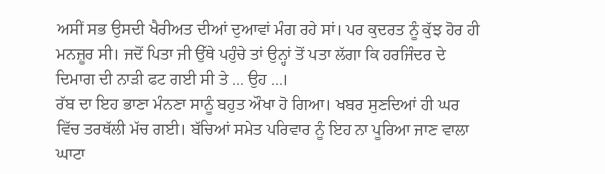ਅਸੀਂ ਸਭ ਉਸਦੀ ਖੈਰੀਅਤ ਦੀਆਂ ਦੁਆਵਾਂ ਮੰਗ ਰਹੇ ਸਾਂ। ਪਰ ਕੁਦਰਤ ਨੂੰ ਕੁੱਝ ਹੋਰ ਹੀ ਮਨਜ਼ੂਰ ਸੀ। ਜਦੋਂ ਪਿਤਾ ਜੀ ਉੱਥੇ ਪਹੁੰਚੇ ਤਾਂ ਉਨ੍ਹਾਂ ਤੋਂ ਪਤਾ ਲੱਗਾ ਕਿ ਹਰਜਿੰਦਰ ਦੇ ਦਿਮਾਗ ਦੀ ਨਾੜੀ ਫਟ ਗਈ ਸੀ ਤੇ ... ਉਹ ...।
ਰੱਬ ਦਾ ਇਹ ਭਾਣਾ ਮੰਨਣਾ ਸਾਨੂੰ ਬਹੁਤ ਔਖਾ ਹੋ ਗਿਆ। ਖਬਰ ਸੁਣਦਿਆਂ ਹੀ ਘਰ ਵਿੱਚ ਤਰਥੱਲੀ ਮੱਚ ਗਈ। ਬੱਚਿਆਂ ਸਮੇਤ ਪਰਿਵਾਰ ਨੂੰ ਇਹ ਨਾ ਪੂਰਿਆ ਜਾਣ ਵਾਲਾ ਘਾਟਾ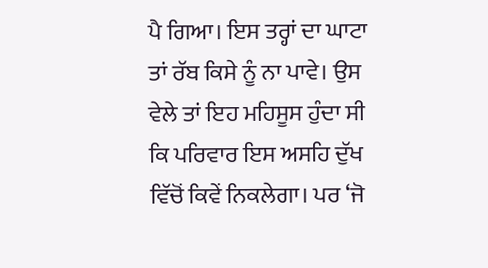ਪੈ ਗਿਆ। ਇਸ ਤਰ੍ਹਾਂ ਦਾ ਘਾਟਾ ਤਾਂ ਰੱਬ ਕਿਸੇ ਨੂੰ ਨਾ ਪਾਵੇ। ਉਸ ਵੇਲੇ ਤਾਂ ਇਹ ਮਹਿਸੂਸ ਹੁੰਦਾ ਸੀ ਕਿ ਪਰਿਵਾਰ ਇਸ ਅਸਹਿ ਦੁੱਖ ਵਿੱਚੋਂ ਕਿਵੇਂ ਨਿਕਲੇਗਾ। ਪਰ ‘ਜੋ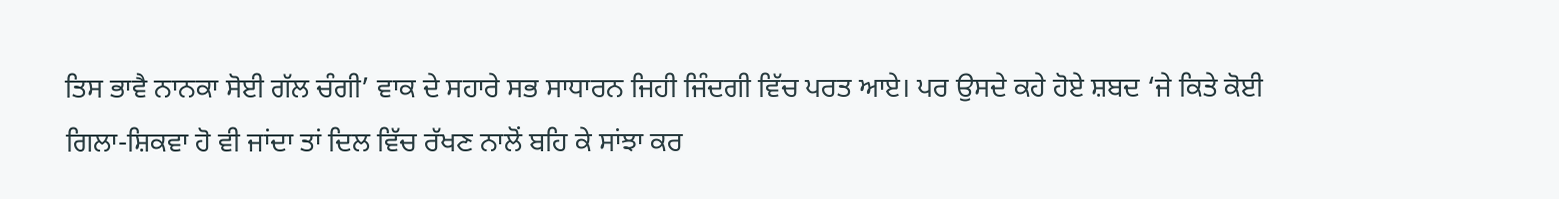ਤਿਸ ਭਾਵੈ ਨਾਨਕਾ ਸੋਈ ਗੱਲ ਚੰਗੀ’ ਵਾਕ ਦੇ ਸਹਾਰੇ ਸਭ ਸਾਧਾਰਨ ਜਿਹੀ ਜਿੰਦਗੀ ਵਿੱਚ ਪਰਤ ਆਏ। ਪਰ ਉਸਦੇ ਕਹੇ ਹੋਏ ਸ਼ਬਦ ‘ਜੇ ਕਿਤੇ ਕੋਈ ਗਿਲਾ-ਸ਼ਿਕਵਾ ਹੋ ਵੀ ਜਾਂਦਾ ਤਾਂ ਦਿਲ ਵਿੱਚ ਰੱਖਣ ਨਾਲੋਂ ਬਹਿ ਕੇ ਸਾਂਝਾ ਕਰ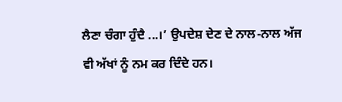ਲੈਣਾ ਚੰਗਾ ਹੁੰਦੈ ...।’ ਉਪਦੇਸ਼ ਦੇਣ ਦੇ ਨਾਲ-ਨਾਲ ਅੱਜ ਵੀ ਅੱਖਾਂ ਨੂੰ ਨਮ ਕਰ ਦਿੰਦੇ ਹਨ।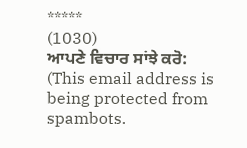*****
(1030)
ਆਪਣੇ ਵਿਚਾਰ ਸਾਂਝੇ ਕਰੋ: (This email address is being protected from spambots.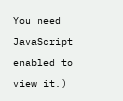You need JavaScript enabled to view it.)